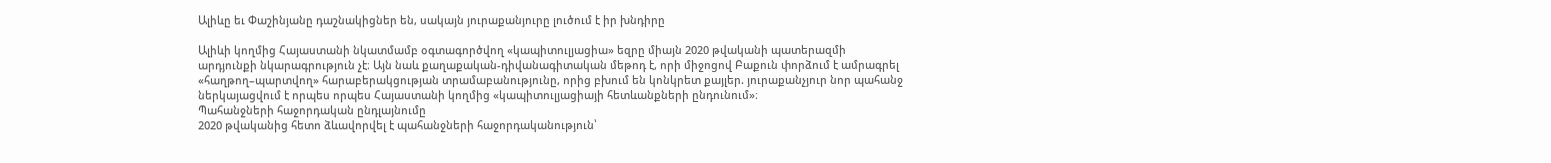Ալիևը եւ Փաշինյանը դաշնակիցներ են, սակայն յուրաքանյուրը լուծում է իր խնդիրը

Ալիևի կողմից Հայաստանի նկատմամբ օգտագործվող «կապիտուլյացիա» եզրը միայն 2020 թվականի պատերազմի արդյունքի նկարագրություն չէ։ Այն նաև քաղաքական-դիվանագիտական մեթոդ է, որի միջոցով Բաքուն փորձում է ամրագրել «հաղթող–պարտվող» հարաբերակցության տրամաբանությունը, որից բխում են կոնկրետ քայլեր. յուրաքանչյուր նոր պահանջ ներկայացվում է որպես որպես Հայաստանի կողմից «կապիտուլյացիայի հետևանքների ընդունում»։
Պահանջների հաջորդական ընդլայնումը
2020 թվականից հետո ձևավորվել է պահանջների հաջորդականություն՝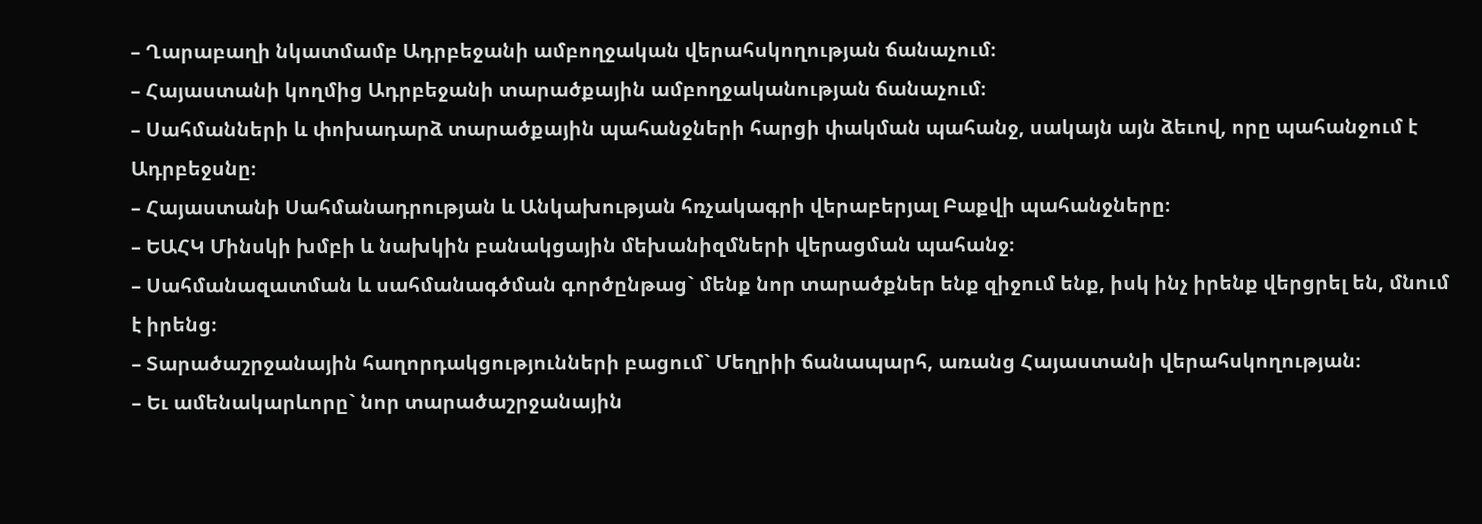– Ղարաբաղի նկատմամբ Ադրբեջանի ամբողջական վերահսկողության ճանաչում։
– Հայաստանի կողմից Ադրբեջանի տարածքային ամբողջականության ճանաչում։
– Սահմանների և փոխադարձ տարածքային պահանջների հարցի փակման պահանջ, սակայն այն ձեւով, որը պահանջում է Ադրբեջսնը։
– Հայաստանի Սահմանադրության և Անկախության հռչակագրի վերաբերյալ Բաքվի պահանջները։
– ԵԱՀԿ Մինսկի խմբի և նախկին բանակցային մեխանիզմների վերացման պահանջ։
– Սահմանազատման և սահմանագծման գործընթաց` մենք նոր տարածքներ ենք զիջում ենք, իսկ ինչ իրենք վերցրել են, մնում է իրենց։
– Տարածաշրջանային հաղորդակցությունների բացում` Մեղրիի ճանապարհ, առանց Հայաստանի վերահսկողության։
– Եւ ամենակարևորը` նոր տարածաշրջանային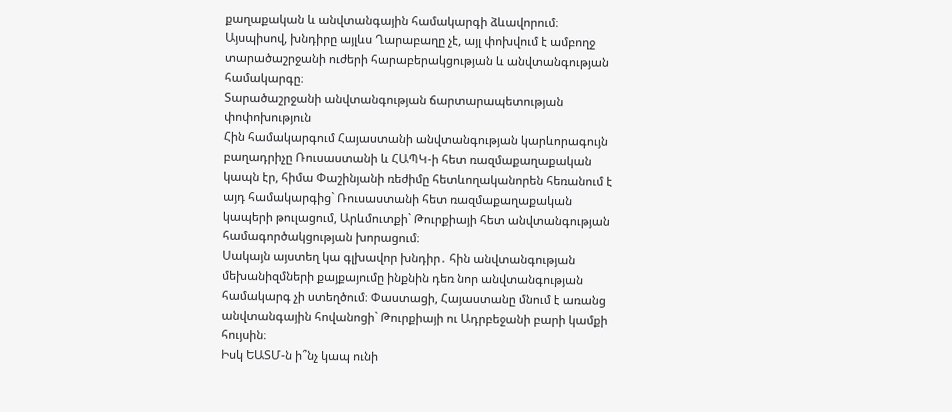քաղաքական և անվտանգային համակարգի ձևավորում։
Այսպիսով, խնդիրը այլևս Ղարաբաղը չէ, այլ փոխվում է ամբողջ տարածաշրջանի ուժերի հարաբերակցության և անվտանգության համակարգը։
Տարածաշրջանի անվտանգության ճարտարապետության փոփոխություն
Հին համակարգում Հայաստանի անվտանգության կարևորագույն բաղադրիչը Ռուսաստանի և ՀԱՊԿ-ի հետ ռազմաքաղաքական կապն էր, հիմա Փաշինյանի ռեժիմը հետևողականորեն հեռանում է այդ համակարգից` Ռուսաստանի հետ ռազմաքաղաքական կապերի թուլացում, Արևմուտքի` Թուրքիայի հետ անվտանգության համագործակցության խորացում։
Սակայն այստեղ կա գլխավոր խնդիր․ հին անվտանգության մեխանիզմների քայքայումը ինքնին դեռ նոր անվտանգության համակարգ չի ստեղծում։ Փաստացի, Հայաստանը մնում է առանց անվտանգային հովանոցի` Թուրքիայի ու Ադրբեջանի բարի կամքի հույսին։
Իսկ ԵԱՏՄ-ն ի՞նչ կապ ունի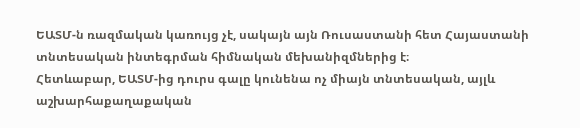ԵԱՏՄ-ն ռազմական կառույց չէ, սակայն այն Ռուսաստանի հետ Հայաստանի տնտեսական ինտեգրման հիմնական մեխանիզմներից է։
Հետևաբար, ԵԱՏՄ-ից դուրս գալը կունենա ոչ միայն տնտեսական, այլև աշխարհաքաղաքական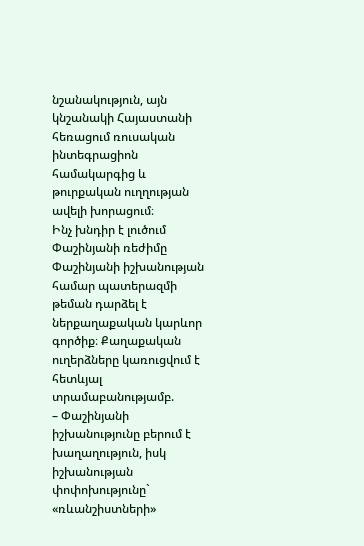նշանակություն, այն կնշանակի Հայաստանի հեռացում ռուսական ինտեգրացիոն համակարգից և թուրքական ուղղության ավելի խորացում։
Ինչ խնդիր է լուծում Փաշինյանի ռեժիմը
Փաշինյանի իշխանության համար պատերազմի թեման դարձել է ներքաղաքական կարևոր գործիք։ Քաղաքական ուղերձները կառուցվում է հետևյալ տրամաբանությամբ.
– Փաշինյանի իշխանությունը բերում է խաղաղություն, իսկ իշխանության փոփոխությունը` «ռևանշիստների»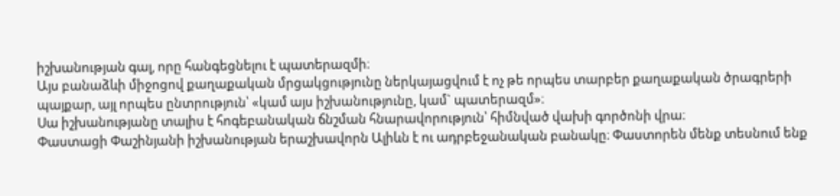իշխանության գալ, որը հանգեցնելու է պատերազմի։
Այս բանաձևի միջոցով քաղաքական մրցակցությունը ներկայացվում է ոչ թե որպես տարբեր քաղաքական ծրագրերի պայքար, այլ որպես ընտրություն՝ «կամ այս իշխանությունը, կամ` պատերազմ»։
Սա իշխանությանը տալիս է հոգեբանական ճնշման հնարավորություն՝ հիմնված վախի գործոնի վրա։
Փաստացի Փաշինյանի իշխանության երաշխավորն Ալիևն է ու ադրբեջանական բանակը։ Փաստորեն մենք տեսնում ենք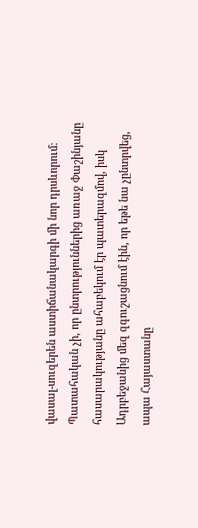վասալ-սուզերեն աստիճանակարգի մի նոր դրսևորում։ Պատահական չի, որ ընտրություններից առաջ Փաշինյանը հասարակությանը ահաբեկում էր պատերազմով, իսկ Ադրբեջանից մեզ զգուշացնում էին, որ եթե նա չընտրվեց, ապա Հայաստանը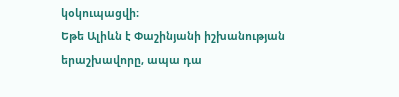կօկուպացվի։
Եթե Ալիևն է Փաշինյանի իշխանության երաշխավորը, ապա դա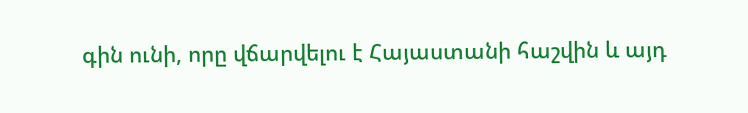գին ունի, որը վճարվելու է Հայաստանի հաշվին և այդ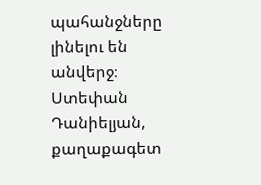պահանջները լինելու են անվերջ։
Ստեփան Դանիելյան, քաղաքագետ